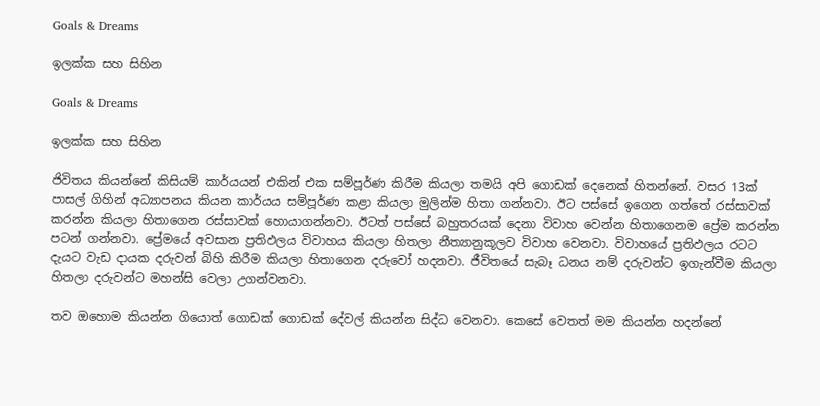Goals & Dreams

ඉලක්ක සහ සිහින

Goals & Dreams

ඉලක්ක සහ සිහින

ජිවිතය කියන්නේ කිසියම් කාර්යයන් එකින් එක සම්පූර්ණ කිරීම කියලා තමයි අපි ගොඩක් දෙනෙක් හිතන්නේ. වසර 13ක් පාසල් ගිහින් අධ්‍යාපනය කියන කාර්යය සම්පූර්ණ කළා කියලා මුලින්ම හිතා ගන්නවා. ඊට පස්සේ ඉගෙන ගත්තේ රස්සාවක් කරන්න කියලා හිතාගෙන රස්සාවක් හොයාගන්නවා. ඊටත් පස්සේ බහුතරයක් දෙනා විවාහ වෙන්න හිතාගෙනම ප්‍රේම කරන්න පටන් ගන්නවා. ප්‍රේමයේ අවසාන ප්‍රතිඵලය විවාහය කියලා හිතලා නීත්‍යානුකූලව විවාහ වෙනවා. විවාහයේ ප්‍රතිඵලය රටට දැයට වැඩ දායක දරුවන් බිහි කිරීම කියලා හිතාගෙන දරුවෝ හදනවා. ජීවිතයේ සැබෑ ධනය නම් දරුවන්ට ඉගැන්වීම කියලා හිතලා දරුවන්ට මහන්සි වෙලා උගන්වනවා.

තව ඔහොම කියන්න ගියොත් ගොඩක් ගොඩක් දේවල් කියන්න සිද්ධ වෙනවා. කෙසේ වෙතත් මම කියන්න හදන්නේ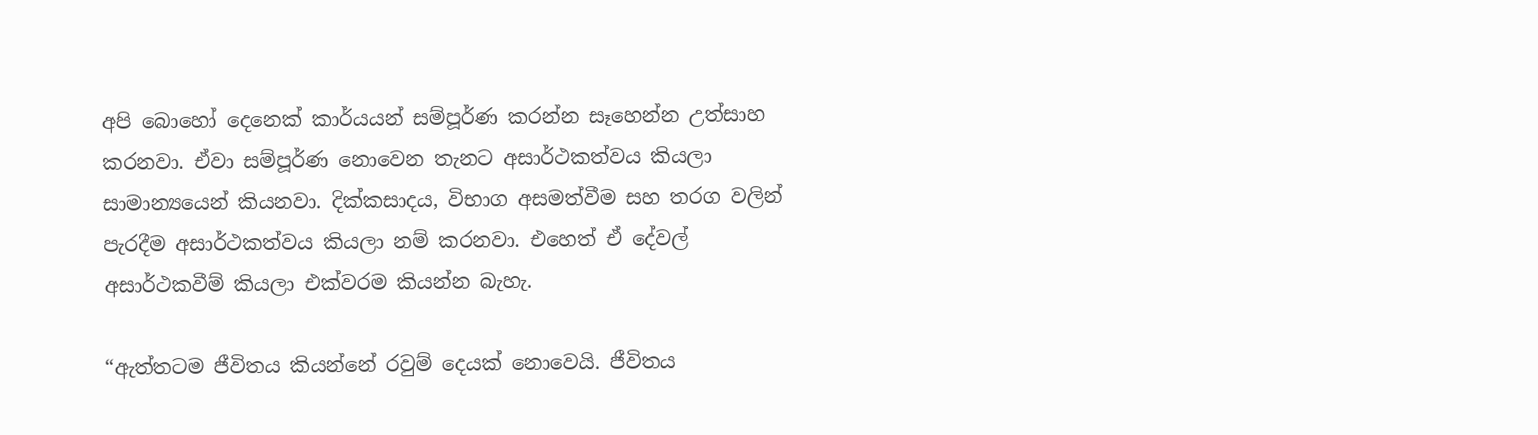අපි බොහෝ දෙනෙක් කාර්යයන් සම්පූර්ණ කරන්න සෑහෙන්න උත්සාහ කරනවා. ඒවා සම්පූර්ණ නොවෙන තැනට අසාර්ථකත්වය කියලා සාමාන්‍යයෙන් කියනවා. දික්කසාදය, විභාග අසමත්වීම සහ තරග වලින් පැරදීම අසාර්ථකත්වය කියලා නම් කරනවා. එහෙත් ඒ දේවල් අසාර්ථකවීම් කියලා එක්වරම කියන්න බැහැ.

“ඇත්තටම ජීවිතය කියන්නේ රවුම් දෙයක් නොවෙයි. ජීවිතය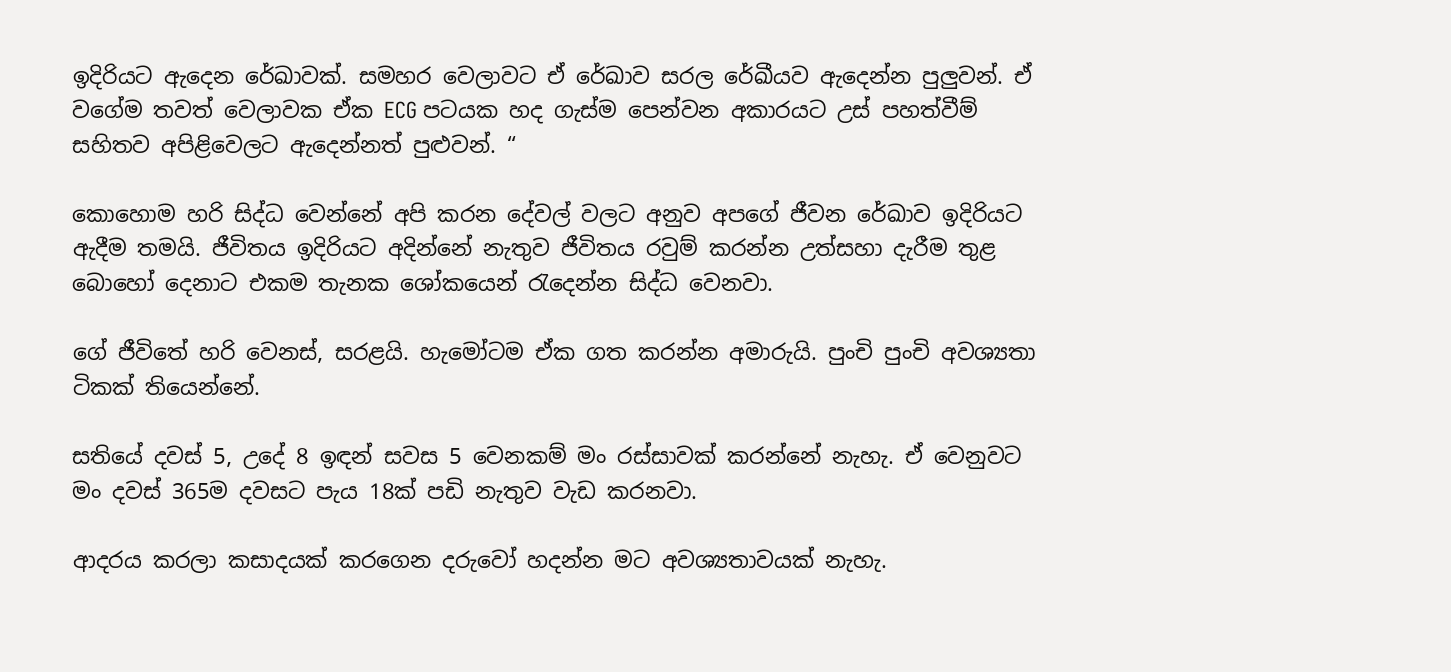ඉදිරියට ඇදෙන රේඛාවක්. සමහර වෙලාවට ඒ රේඛාව සරල රේඛීයව ඇදෙන්න පුලුවන්. ඒ වගේම තවත් වෙලාවක ඒක ECG පටයක හද ගැස්ම පෙන්වන අකාරයට උස් පහත්වීම් සහිතව අපිළිවෙලට ඇදෙන්නත් පුළුවන්. “

කොහොම හරි සිද්ධ වෙන්නේ අපි කරන දේවල් වලට අනුව අපගේ ජීවන රේඛාව ඉදිරියට ඇදීම තමයි. ජීවිතය ඉදිරියට අදින්නේ නැතුව ජීවිතය රවුම් කරන්න උත්සහා දැරීම තුළ බොහෝ දෙනාට එකම තැනක ශෝකයෙන් රැදෙන්න සිද්ධ වෙනවා.

ගේ ජීවිතේ හරි වෙනස්, සරළයි. හැමෝටම ඒක ගත කරන්න අමාරුයි. පුංචි පුංචි අවශ්‍යතා ටිකක් තියෙන්නේ.

සතියේ දවස් 5, උදේ 8 ඉඳන් සවස 5 වෙනකම් මං රස්සාවක් කරන්නේ නැහැ. ඒ වෙනුවට මං දවස් 365ම දවසට පැය 18ක් පඩි නැතුව වැඩ කරනවා.

ආදරය කරලා කසාදයක් කරගෙන දරුවෝ හදන්න මට අවශ්‍යතාවයක් නැහැ.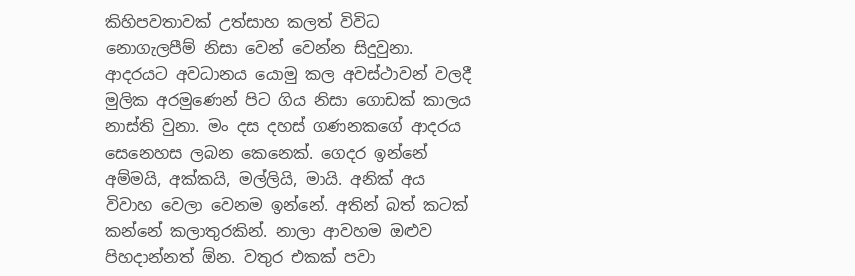කිහිපවතාවක් උත්සාහ කලත් විවිධ නොගැලපීම් නිසා වෙන් වෙන්න සිදුවුනා. ආදරයට අවධානය යොමු කල අවස්ථාවන් වලදී මුලික අරමුණෙන් පිට ගිය නිසා ගොඩක් කාලය නාස්ති වුනා. මං දස දහස් ගණනකගේ ආදරය සෙනෙහස ලබන කෙනෙක්. ගෙදර ඉන්නේ අම්මයි, අක්කයි, මල්ලියි, මායි. අනික් අය විවාහ වෙලා වෙනම ඉන්නේ. අතින් බත් කටක් කන්නේ කලාතුරකින්. නාලා ආවහම ඔළුව පිහදාන්නත් ඕන. වතුර එකක් පවා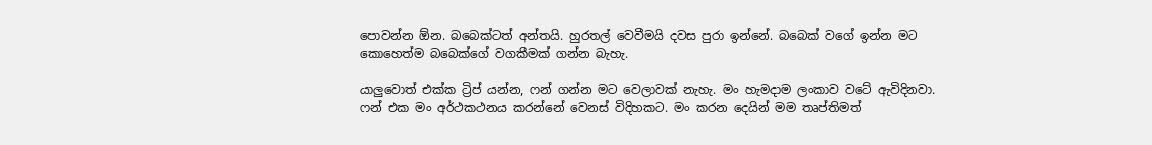පොවන්න ඕන. බබෙක්ටත් අන්තයි. හුරතල් වෙවීමයි දවස පුරා ඉන්නේ. බබෙක් වගේ ඉන්න මට කොහෙත්ම බබෙක්ගේ වගකීමක් ගන්න බැහැ.

යාලුවොත් එක්ක ට්‍රිප් යන්න, ෆන් ගන්න මට වෙලාවක් නැහැ. මං හැමදාම ලංකාව වටේ ඇවිදිනවා. ෆන් එක මං අර්ථකථනය කරන්නේ වෙනස් විදිහකට. මං කරන දෙයින් මම තෘප්තිමත්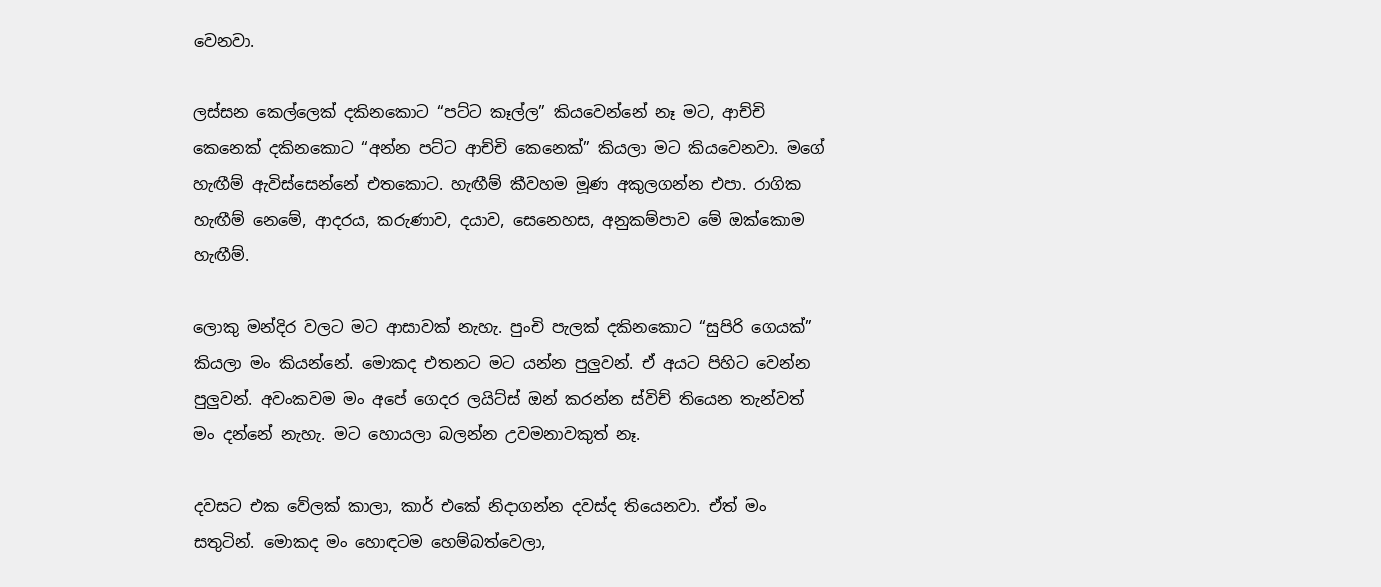වෙනවා.

ලස්සන කෙල්ලෙක් දකිනකොට “පට්ට කෑල්ල” කියවෙන්නේ නෑ මට, ආච්චි කෙනෙක් දකිනකොට “අන්න පට්ට ආච්චි කෙනෙක්” කියලා මට කියවෙනවා. මගේ හැඟීම් ඇවිස්සෙන්නේ එතකොට. හැඟීම් කීවහම මූණ අකුලගන්න එපා. රාගික හැඟීම් නෙමේ, ආදරය, කරුණාව, දයාව, සෙනෙහස, අනුකම්පාව මේ ඔක්කොම හැඟීම්.

ලොකු මන්දිර වලට මට ආසාවක් නැහැ. පුංචි පැලක් දකිනකොට “සුපිරි ගෙයක්” කියලා මං කියන්නේ. මොකද එතනට මට යන්න පුලුවන්. ඒ අයට පිහිට වෙන්න පුලුවන්. අවංකවම මං අපේ ගෙදර ලයිට්ස් ඔන් කරන්න ස්විච් තියෙන තැන්වත් මං දන්නේ නැහැ. මට හොයලා බලන්න උවමනාවකුත් නෑ.

දවසට එක වේලක් කාලා, කාර් එකේ නිදාගන්න දවස්ද තියෙනවා. ඒත් මං සතුටින්. මොකද මං හොඳටම හෙම්බත්වෙලා,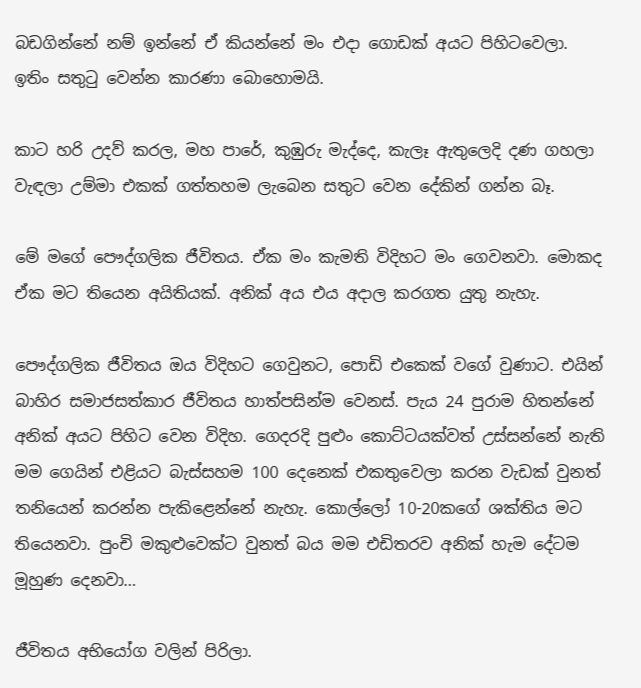බඩගින්නේ නම් ඉන්නේ ඒ කියන්නේ මං එදා ගොඩක් අයට පිහිටවෙලා. ඉතිං සතුටු වෙන්න කාරණා බොහොමයි.

කාට හරි උදව් කරල, මහ පාරේ, කුඹුරු මැද්දෙ, කැලෑ ඇතුලෙදි දණ ගහලා වැඳලා උම්මා එකක් ගත්තහම ලැබෙන සතුට වෙන දේකින් ගන්න බෑ.

මේ මගේ පෞද්ගලික ජීවිතය. ඒක මං කැමති විදිහට මං ගෙවනවා. මොකද ඒක මට තියෙන අයිතියක්. අනික් අය එය අදාල කරගත යුතු නැහැ.

පෞද්ගලික ජීවිතය ඔය විදිහට ගෙවුනට, පොඩි එකෙක් වගේ වුණාට. එයින් බාහිර සමාජසත්කාර ජීවිතය හාත්පසින්ම වෙනස්. පැය 24 පුරාම හිතන්නේ අනික් අයට පිහිට වෙන විදිහ. ගෙදරදි පුළුං කොට්ටයක්වත් උස්සන්නේ නැති මම ගෙයින් එළියට බැස්සහම 100 දෙනෙක් එකතුවෙලා කරන වැඩක් වුනත් තනියෙන් කරන්න පැකිළෙන්නේ නැහැ. කොල්ලෝ 10-20කගේ ශක්තිය මට තියෙනවා. පුංචි මකුළුවෙක්ට වුනත් බය මම එඩිතරව අනික් හැම දේටම මූහුණ දෙනවා…

ජීවිතය අභියෝග වලින් පිරිලා.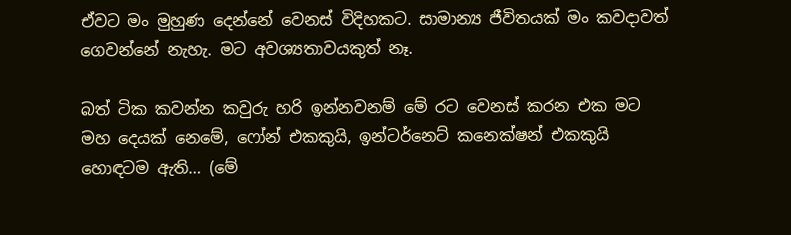ඒවට මං මුහුණ දෙන්නේ වෙනස් විදිහකට. සාමාන්‍ය ජීවිතයක් මං කවදාවත් ගෙවන්නේ නැහැ. මට අවශ්‍යතාවයකුත් නෑ.

බත් ටික කවන්න කවුරු හරි ඉන්නවනම් මේ රට වෙනස් කරන එක මට මහ දෙයක් නෙමේ, ෆෝන් එකකුයි, ඉන්ටර්නෙට් කනෙක්ෂන් එකකුයි හොඳටම ඇති… (මේ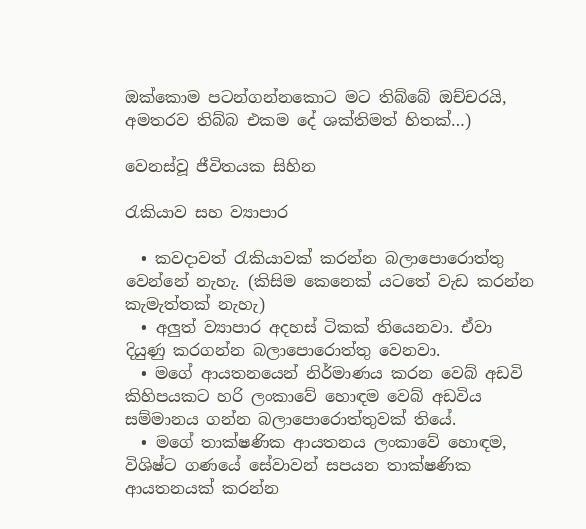ඔක්කොම පටන්ගන්නකොට මට තිබ්බේ ඔච්චරයි, අමතරව තිබ්බ එකම දේ ශක්තිමත් හිතක්…)

වෙනස්වූ ජීවිතයක සිහින

රැකියාව සහ ව්‍යාපාර

  • කවදාවත් රැකියාවක් කරන්න බලාපොරොත්තු වෙන්නේ නැහැ. (කිසිම කෙනෙක් යටතේ වැඩ කරන්න කැමැත්තක් නැහැ)
  • අලුත් ව්‍යාපාර අදහස් ටිකක් තියෙනවා. ඒවා දියුණු කරගන්න බලාපොරොත්තු වෙනවා.
  • මගේ ආයතනයෙන් නිර්මාණය කරන වෙබ් අඩවි කිහිපයකට හරි ලංකාවේ හොඳම වෙබ් අඩවිය සම්මානය ගන්න බලාපොරොත්තුවක් තියේ.
  • මගේ තාක්ෂණික ආයතනය ලංකාවේ හොඳම, විශිෂ්ට ගණයේ සේවාවන් සපයන තාක්ෂණික ආයතනයක් කරන්න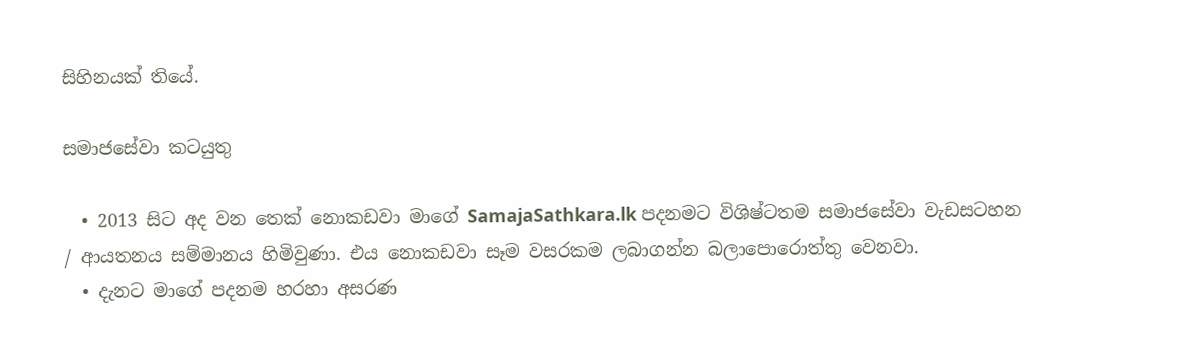සිහිනයක් තියේ.

සමාජසේවා කටයුතු

  • 2013 සිට අද වන තෙක් නොකඩවා මාගේ SamajaSathkara.lk පදනමට විශිෂ්ටතම සමාජසේවා වැඩසටහන / ආයතනය සම්මානය හිමිවුණා. එය නොකඩවා සෑම වසරකම ලබාගන්න බලාපොරොත්තු වෙනවා.
  • දැනට මාගේ පදනම හරහා අසරණ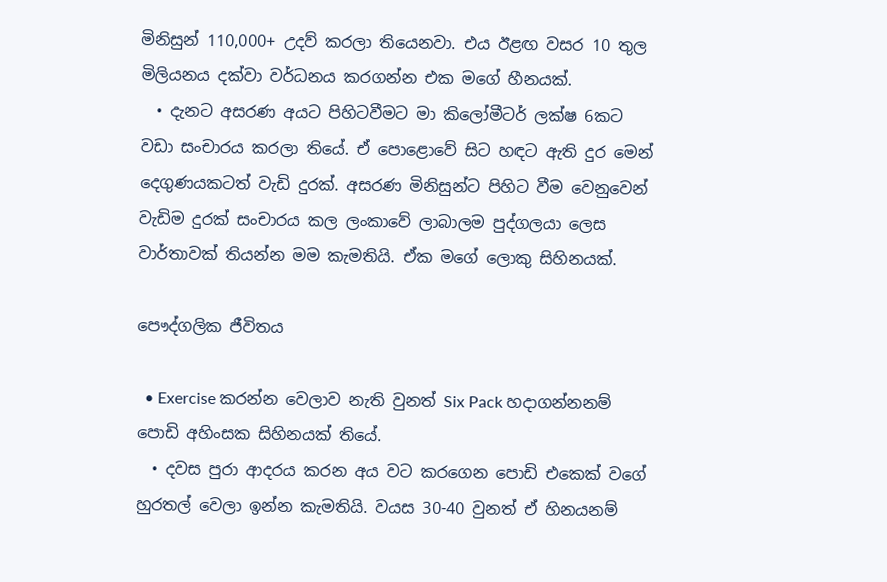මිනිසුන් 110,000+ උදව් කරලා තියෙනවා. එය ඊළඟ වසර 10 තුල මිලියනය දක්වා වර්ධනය කරගන්න එක මගේ හීනයක්.
  • දැනට අසරණ අයට පිහිටවීමට මා කිලෝමීටර් ලක්ෂ 6කට වඩා සංචාරය කරලා තියේ. ඒ පොළොවේ සිට හඳට ඇති දුර මෙන් දෙගුණයකටත් වැඩි දුරක්. අසරණ මිනිසුන්ට පිහිට වීම වෙනුවෙන් වැඩිම දුරක් සංචාරය කල ලංකාවේ ලාබාලම පුද්ගලයා ලෙස වාර්තාවක් තියන්න මම කැමතියි. ඒක මගේ ලොකු සිහිනයක්.

පෞද්ගලික ජීවිතය

  • Exercise කරන්න වෙලාව නැති වුනත් Six Pack හදාගන්නනම් පොඩි අහිංසක සිහිනයක් තියේ.
  • දවස පුරා ආදරය කරන අය වට කරගෙන පොඩි එකෙක් වගේ හුරතල් වෙලා ඉන්න කැමතියි. වයස 30-40 වුනත් ඒ හිනයනම්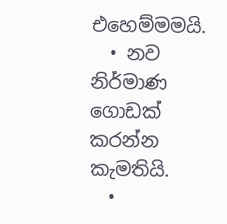එහෙම්මමයි.
  • නව නිර්මාණ ගොඩක් කරන්න කැමතියි.
  •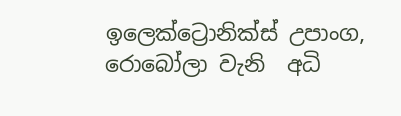ඉලෙක්ට්‍රොනික්ස් උපාංග, රොබෝලා වැනි  අධි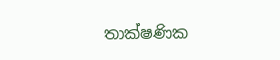තාක්ෂණික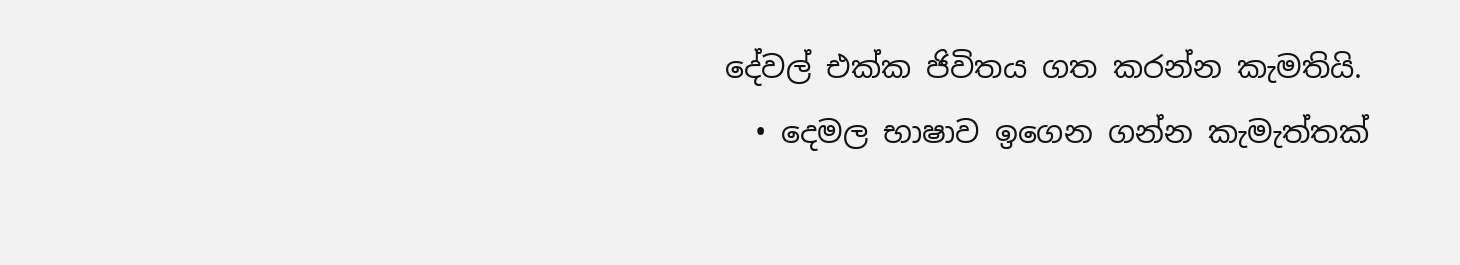දේවල් එක්ක ජිවිතය ගත කරන්න කැමතියි.
  • දෙමල භාෂාව ඉගෙන ගන්න කැමැත්තක්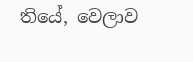තියේ, වෙලාව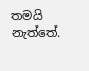තමයි නැත්තේ.